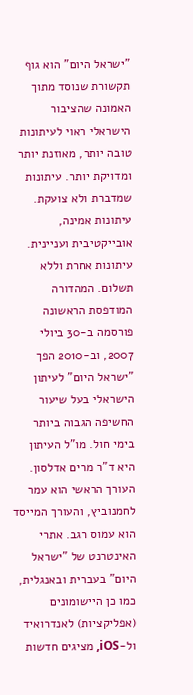"ישראל היום" הוא גוף תקשורת שנוסד מתוך האמונה שהציבור הישראלי ראוי לעיתונות טובה יותר, מאוזנת יותר ומדויקת יותר. עיתונות שמדברת ולא צועקת. עיתונות אמינה, אובייקטיבית ועניינית. עיתונות אחרת וללא תשלום. המהדורה המודפסת הראשונה פורסמה ב-30 ביולי 2007, וב-2010 הפך "ישראל היום" לעיתון הישראלי בעל שיעור החשיפה הגבוה ביותר בימי חול. מו"ל העיתון היא ד"ר מרים אדלסון. העורך הראשי הוא עמר לחמנוביץ, והעורך המייסד הוא עמוס רגב. אתרי האינטרנט של "ישראל היום" בעברית ובאנגלית, כמו כן היישומונים (אפליקציות) לאנדרואיד ול-iOS, מציגים חדשות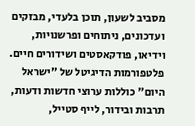מסביב לשעון, תוכן בלעדי, מבזקים ועדכונים, ניתוחים ופרשנויות, וידיאו, פודקאסטים ושידורים חיים. פלטפורמות הדיגיטל של "ישראל היום" כוללות ערוצי חדשות ודעות, תרבות ובידור, לייף סטייל,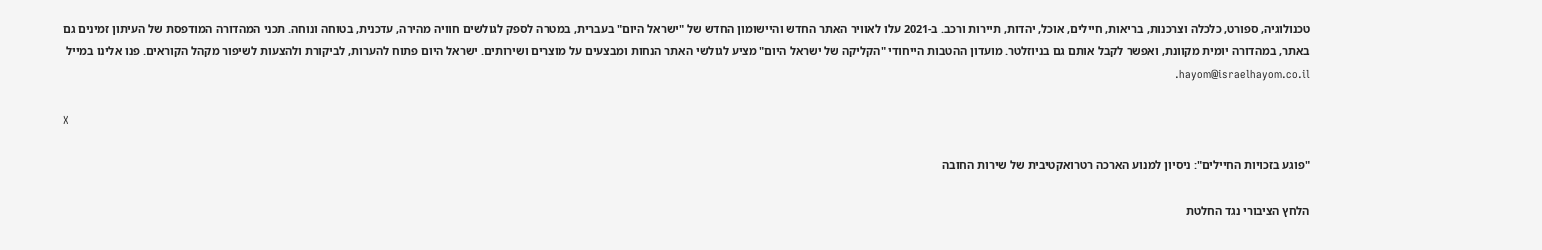טכנולוגיה, ספורט, כלכלה וצרכנות, בריאות, חיילים, אוכל, יהדות, תיירות ורכב. ב-2021 עלו לאוויר האתר החדש והיישומון החדש של "ישראל היום" בעברית, במטרה לספק לגולשים חוויה מהירה, עדכנית, בטוחה ונוחה. תכני המהדורה המודפסת של העיתון זמינים גם באתר, במהדורה יומית מקוונת, ואפשר לקבל אותם גם בניוזלטר. מועדון ההטבות הייחודי "הקליקה של ישראל היום" מציע לגולשי האתר הנחות ומבצעים על מוצרים ושירותים. ישראל היום פתוח להערות, לביקורת ולהצעות לשיפור מקהל הקוראים. פנו אלינו במייל hayom@israelhayom.co.il.

X

"פוגע בזכויות החיילים": ניסיון למנוע הארכה רטרואקטיבית של שירות החובה

הלחץ הציבורי נגד החלטת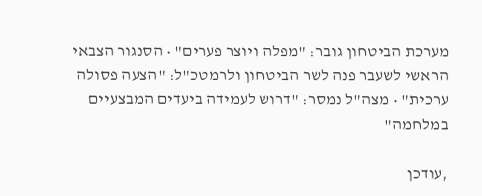מערכת הביטחון גובר: "מפלה ויוצר פערים" • הסנגור הצבאי הראשי לשעבר פנה לשר הביטחון ולרמטכ"ל: "הצעה פסולה ערכית" • מצה"ל נמסר: "דרוש לעמידה ביעדים המבצעיים במלחמה"

,עודכן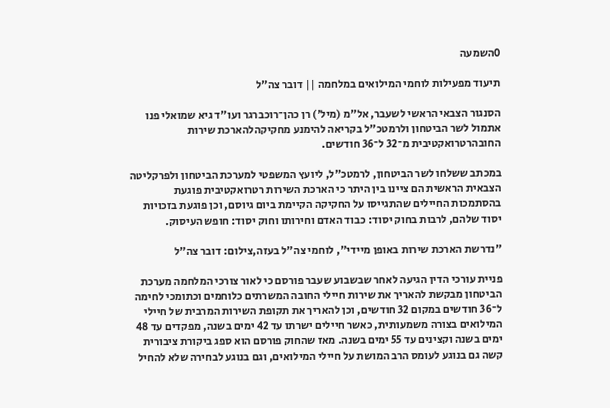0השמעה

תיעוד מפעילות לוחמי המילואים במלחמה || דובר צה"ל

הסנגור הצבאי הראשי לשעבר, אל"מ (מיל') רן כהן־רוכברגר ועו"ד גיא שמואלי פנו אתמול לשר הביטחון ולרמטכ"ל בקריאה להימנע מחקיקהלהארכת שירות החובהרטרואקטיבית מ־32 ל־36 חודשים.

במכתב ששלחו לשר הביטחון, לרמטכ"ל, ליועץ המשפטי למערכת הביטחון ולפרקליטה הצבאית הראשית הם ציינו בין היתר כי הארכת השירות רטרואקטיבית פוגעת בהסתמכות החיילים שהתגייסו על החקיקה הקיימת ביום גיוסם, וכן פוגעת בזכויות יסוד שלהם, לרבות בחוק יסוד: כבוד האדם וחירותו וחוק יסוד: חופש העיסוק.

"נדרשת הארכת שירות באופן מיידי", לוחמי צה"ל בעזה,צילום: דובר צה"ל

פניית עורכי הדין הגיעה לאחר שבשבוע שעבר פורסם כי לאור צורכי המלחמה מערכת הביטחון מבקשת להאריך את שירות חיילי החובה המשרתים כלוחמים וכתומכי לחימה ל־36 חודשים במקום 32 חודשים, וכן להאריך את תקופת השירות המרבית של חיילי המילואים בצורה משמעותית, כאשר חיילים ישרתו עד 42 ימים בשנה, מפקדים עד 48 ימים בשנה וקצינים עד 55 ימים בשנה. מאז שהחוק פורסם הוא ספג ביקורת ציבורית קשה גם בנוגע לעומס הרב המושת על חיילי המילואים, וגם בנוגע לבחירה שלא להחיל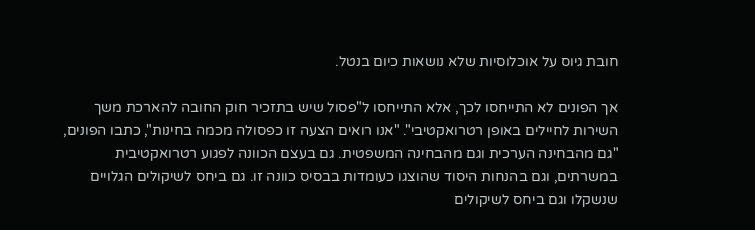חובת גיוס על אוכלוסיות שלא נושאות כיום בנטל.

אך הפונים לא התייחסו לכך, אלא התייחסו ל"פסול שיש בתזכיר חוק החובה להארכת משך השירות לחיילים באופן רטרואקטיבי". "אנו רואים הצעה זו כפסולה מכמה בחינות", כתבו הפונים, "גם מהבחינה הערכית וגם מהבחינה המשפטית. גם בעצם הכוונה לפגוע רטרואקטיבית במשרתים, וגם בהנחות היסוד שהוצגו כעומדות בבסיס כוונה זו. גם ביחס לשיקולים הגלויים שנשקלו וגם ביחס לשיקולים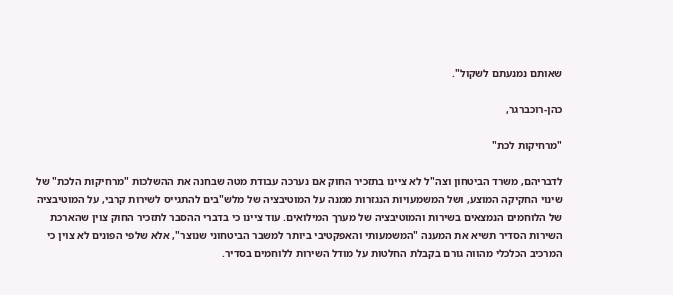שאותם נמנעתם לשקול".

כהן-רוכברגר,

"מרחיקות לכת"

לדבריהם, משרד הביטחון וצה"ל לא ציינו בתזכיר החוק אם נערכה עבודת מטה שבחנה את ההשלכות "מרחיקות הלכת" של שינוי החקיקה המוצע, ושל המשמעויות הנגזרות ממנה על המוטיבציה של מלש"בים להתגייס לשירות קרבי, על המוטיבציה של הלוחמים הנמצאים בשירות והמוטיבציה של מערך המילואים. עוד ציינו כי בדברי ההסבר לתזכיר החוק צוין שהארכת השירות הסדיר תשיא את המענה "המשמעותי והאפקטיבי ביותר למשבר הביטחוני שנוצר", אלא שלפי הפונים לא צוין כי המרכיב הכלכלי מהווה גורם בקבלת החלטות על מודל השירות ללוחמים בסדיר.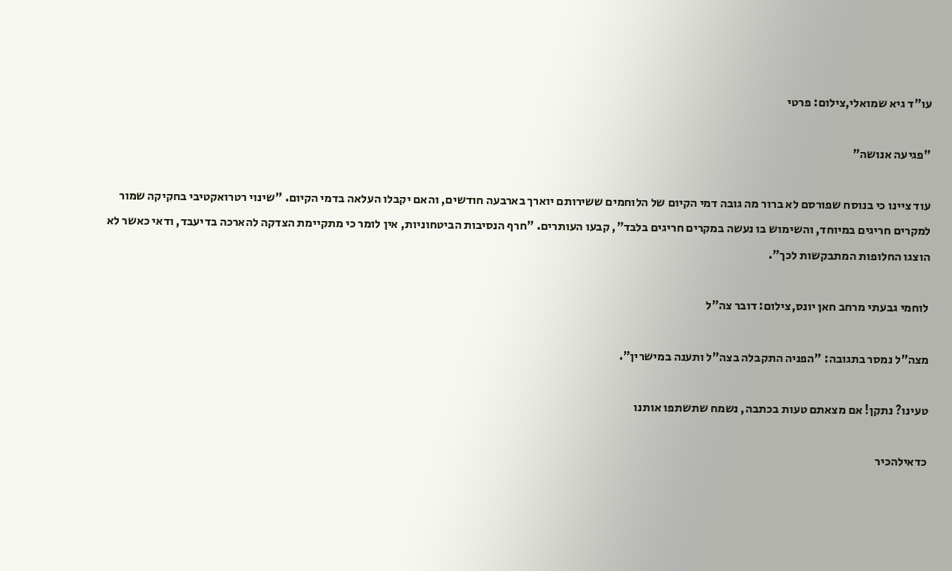עו"ד גיא שמואלי,צילום: פרטי

"פגיעה אנושה"

עוד ציינו כי בנוסח שפורסם לא ברור מה גובה דמי הקיום של הלוחמים ששירותם יוארך בארבעה חודשים, והאם יקבלו העלאה בדמי הקיום. "שינוי רטרואקטיבי בחקיקה שמור למקרים חריגים במיוחד, והשימוש בו נעשה במקרים חריגים בלבד", קבעו העותרים. "חרף הנסיבות הביטחוניות, אין לומר כי מתקיימת הצדקה להארכה בדיעבד, ודאי כאשר לא הוצגו החלופות המתבקשות לכך".

לוחמי גבעתי מרחב חאן יונס,צילום: דובר צה"ל

מצה"ל נמסר בתגובה: "הפניה התקבלה בצה"ל ותענה במישרין".

טעינו? נתקן! אם מצאתם טעות בכתבה, נשמח שתשתפו אותנו

כדאילהכיר